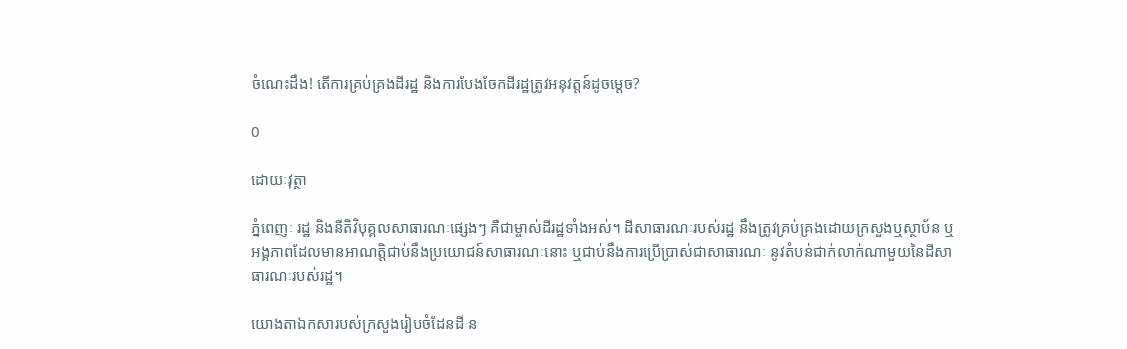ចំណេះដឹង! តើការគ្រប់គ្រងដីរដ្ឋ និងការបែងចែកដីរដ្ឋត្រូវអនុវត្តន៍ដូចម្តេច?

0

ដោយៈវុត្ថា

ភ្នំពេញៈ រដ្ឋ និងនីតិវិបុគ្គលសាធារណៈផ្សេងៗ គឺជាម្ចាស់ដីរដ្ឋទាំងអស់។ ដីសាធារណៈរបស់រដ្ឋ នឹងត្រូវគ្រប់គ្រងដោយក្រសួងឬស្ថាប័ន ឬអង្គភាពដែលមានអាណត្តិជាប់នឹងប្រយោជន៍សាធារណៈនោះ ឬជាប់នឹងការប្រើប្រាស់ជាសាធារណៈ នូវតំបន់ជាក់លាក់ណាមួយនៃដីសាធារណៈរបស់រដ្ឋ។

យោងតាឯកសារបស់ក្រសួងរៀបចំដែនដី ន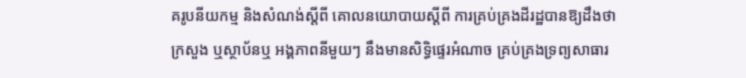គរូបនីយកម្ម និងសំណង់ស្តីពី គោលនយោបាយស្តីពី ការគ្រប់គ្រងដីរដ្ឋបានឱ្យដឹងថា ក្រសួង ឬស្ថាប័នឬ អង្គភាពនីមួយៗ នឹងមានសិទ្ធិផ្ទេរអំណាច គ្រប់គ្រងទ្រព្យសាធារ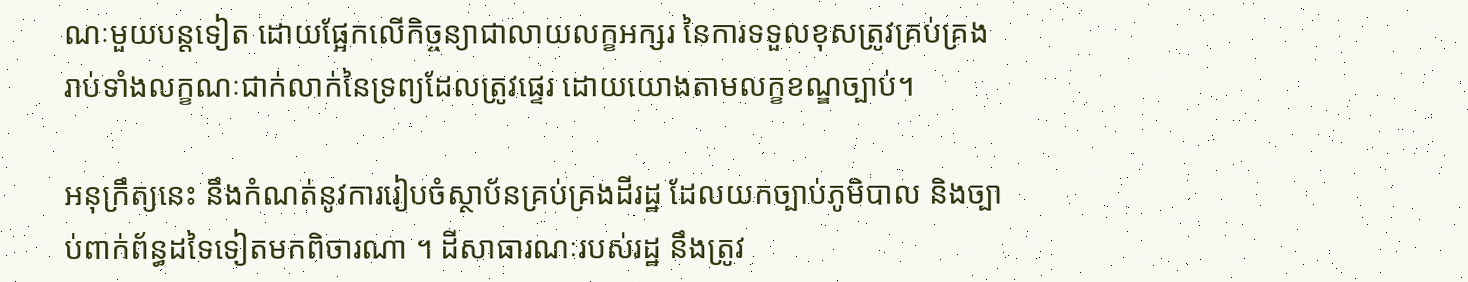ណៈមួយបន្តទៀត ដោយផ្អែកលើកិច្ចន្យាជាលាយលក្ខអក្សរ នៃការទទួលខុសត្រូវគ្រប់គ្រង រាប់ទាំងលក្ខណៈជាក់លាក់នៃទ្រព្យដែលត្រូវផ្ទេរ ដោយយោងតាមលក្ខខណ្ឌច្បាប់។

អនុក្រឹត្យនេះ នឹងកំណត់នូវការរៀបចំស្ថាប័នគ្រប់គ្រងដីរដ្ឋ ដែលយកច្បាប់ភូមិបាល និងច្បាប់ពាក់ព័ន្ធដទៃទៀតមកពិចារណា ។ ដីសាធារណៈរបស់រដ្ឋ នឹងត្រូវ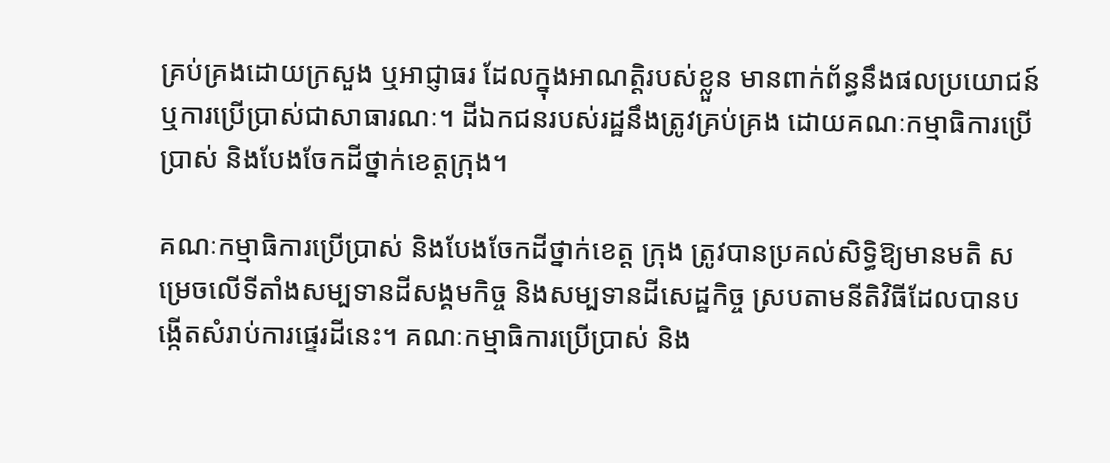គ្រប់គ្រងដោយក្រសួង ឬអាជ្ញាធរ ដែលក្នុងអាណត្តិរបស់ខ្លួន មានពាក់ព័ន្ធនឹងផលប្រយោជន៍ឬការប្រើប្រាស់ជាសាធារណៈ។ ដីឯកជនរបស់រដ្ឋនឹងត្រូវគ្រប់គ្រង ដោយគណៈកម្មាធិការប្រើប្រាស់ និងបែងចែកដីថ្នាក់ខេត្តក្រុង។

គណៈកម្មាធិការប្រើប្រាស់ និងបែងចែកដីថ្នាក់ខេត្ត ក្រុង ត្រូវបានប្រគល់សិទ្ធិឱ្យមានមតិ សម្រេចលើទីតាំងសម្បទានដីសង្គមកិច្ច និងសម្បទានដីសេដ្ឋកិច្ច ស្របតាមនីតិវិធីដែលបានបង្កើតសំរាប់ការផ្ទេរដីនេះ។ គណៈកម្មាធិការប្រើប្រាស់ និង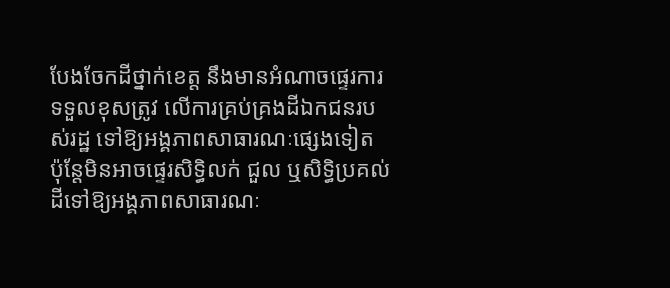បែងចែកដីថ្នាក់ខេត្ត នឹងមានអំណាចផ្ទេរការទទួលខុសត្រូវ លើការគ្រប់គ្រងដីឯកជនរបស់រដ្ឋ ទៅឱ្យអង្គភាពសាធារណៈផ្សេងទៀត  ប៉ុន្តែមិនអាចផ្ទេរសិទ្ធិលក់ ជួល ឬសិទ្ធិប្រគល់ដីទៅឱ្យអង្គភាពសាធារណៈ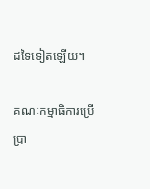ដទៃទៀតឡើយ។

គណៈកម្មាធិការប្រើប្រា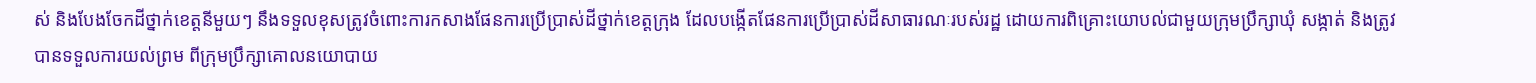ស់ និងបែងចែកដីថ្នាក់ខេត្តនីមួយៗ នឹងទទួលខុសត្រូវចំពោះការកសាងផែនការប្រើប្រាស់ដីថ្នាក់ខេត្តក្រុង ដែលបង្កើតផែនការប្រើប្រាស់ដីសាធារណៈរបស់រដ្ឋ ដោយការពិគ្រោះយោបល់ជាមួយក្រុមប្រឹក្សាឃុំ សង្កាត់ និងត្រូវបានទទួលការយល់ព្រម ពីក្រុមប្រឹក្សាគោលនយោបាយ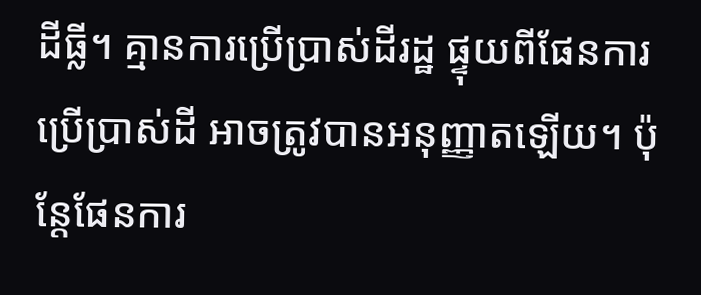ដីធ្លី។ គ្មានការប្រើប្រាស់ដីរដ្ឋ ផ្ទុយពីផែនការប្រើប្រាស់ដី អាចត្រូវបានអនុញ្ញាតឡើយ។ ប៉ុន្តែផែនការ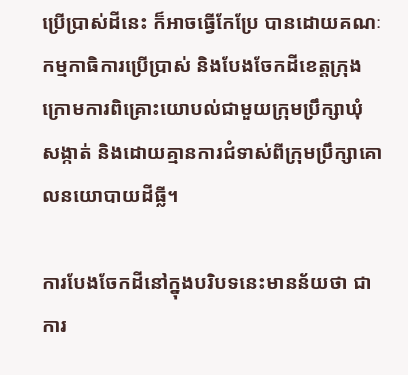ប្រើប្រាស់ដីនេះ ក៏អាចធ្វើកែប្រែ បានដោយគណៈកម្មកាធិការប្រើប្រាស់ និងបែងចែកដីខេត្តក្រុង ក្រោមការពិគ្រោះយោបល់ជាមួយក្រុមប្រឹក្សាឃុំ សង្កាត់ និងដោយគ្មានការជំទាស់ពីក្រុមប្រឹក្សាគោលនយោបាយដីធ្លី។

ការបែងចែកដីនៅក្នុងបរិបទនេះមានន័យថា ជាការ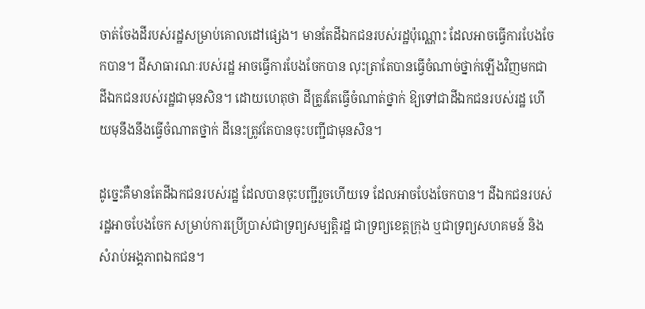ចាត់ចែងដីរបស់រដ្ឋសម្រាប់គោលដៅផ្សេង។ មានតែដីឯកជនរបស់រដ្ឋប៉ុណ្ណោះ ដែលអាចធ្វើការបែងចែកបាន។ ដីសាធារណៈរបស់រដ្ឋ អាចធ្វើការបែងចែកបាន លុះត្រាតែបានធ្វើចំណាច់ថ្នាក់ឡើងវិញមកជាដីឯកជនរបស់រដ្ឋជាមុនសិន។ ដោយហេតុថា ដីត្រូវតែធ្វើចំណាត់ថ្នាក់ ឱ្យទៅជាដីឯកជនរបស់រដ្ឋ ហើយមុនឹងនឹងធ្វើចំណាតថ្នាក់ ដីនេះត្រូវតែបានចុះបញ្ជីជាមុនសិន។

ដូច្នេះគឺមានតែដីឯកជនរបស់រដ្ឋ ដែលបានចុះបញ្ជីរួចហើយទេ ដែលអាចបែងចែកបាន។ ដីឯកជនរបស់រដ្ឋអាចបែងចែក សម្រាប់ការប្រើប្រាស់ជាទ្រព្យសម្បត្តិរដ្ឋ ជាទ្រព្យខេត្តក្រុង ឬជាទ្រព្យសហគមន៍ និងសំរាប់អង្គភាពឯកជន។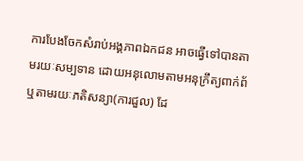ការបែងចែកសំរាប់អង្គភាពឯកជន អាចធ្វើទៅបានតាមរយៈសម្បទាន ដោយអនុលោមតាមអនុក្រឹត្យពាក់ព័ ឬតាមរយៈភតិសន្យា(ការជួល) ដែ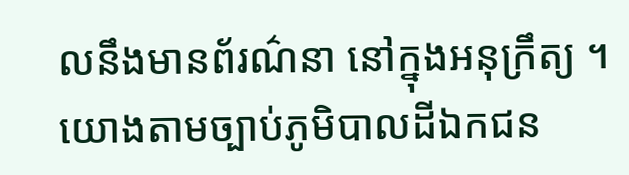លនឹងមានព័រណ៌នា នៅក្នុងអនុក្រឹត្យ ។ យោងតាមច្បាប់ភូមិបាលដីឯកជន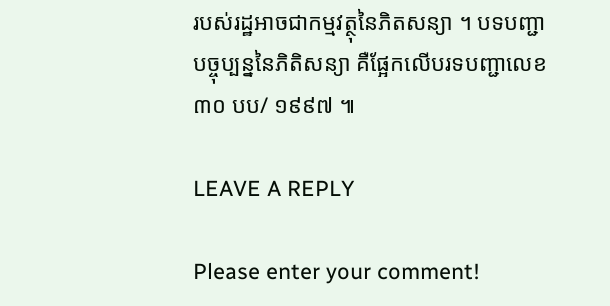របស់រដ្ឋអាចជាកម្មវត្ថុនៃភិតសន្យា ។ បទបញ្ជាបច្ចុប្បន្ននៃភិតិសន្យា គឺផ្អែកលើបរទបញ្ជាលេខ ៣០ បប/ ១៩៩៧ ៕

LEAVE A REPLY

Please enter your comment!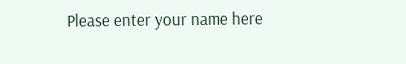Please enter your name here